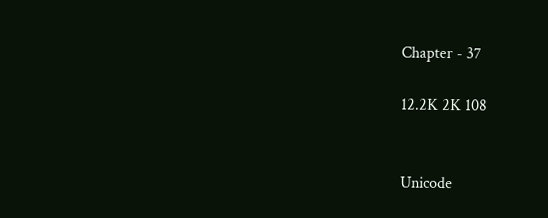Chapter - 37

12.2K 2K 108


Unicode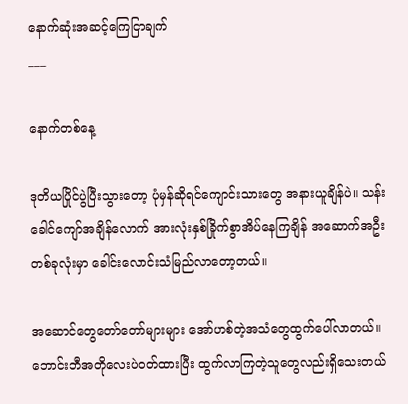နောက်ဆုံးအဆင့်ကြေငြာချက်
___

နောက်တစ်နေ့

ဒုတိယပြိုင်ပွဲပြီးသွားတော့ ပုံမှန်ဆိုရင်ကျောင်းသားတွေ အနားယူချိန်ပဲ။ သန်းခေါင်ကျော်အချိန်လောက် အားလုံးနှစ်ခြိုက်စွာအိပ်နေကြချိန် အဆောက်အဦးတစ်ခုလုံးမှာ ခေါင်းလောင်းသံမြည်လာတော့တယ်။

အဆောင်တွေတော်တော်များများ အော်ဟစ်တဲ့အသံတွေထွက်ပေါ်လာတယ်။ ဘောင်းဘီအတိုလေးပဲဝတ်ထားပြီး ထွက်လာကြတဲ့သူတွေလည်းရှိသေးတယ်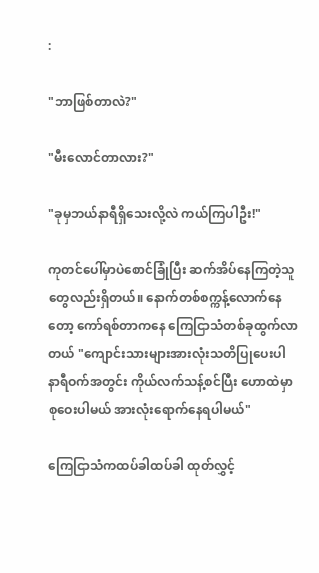:

"ဘာဖြစ်တာလဲ?"

"မီးလောင်တာလား?"

"ခုမှဘယ်နာရီရှိသေးလို့လဲ ကယ်ကြပါဦး!"

ကုတင်ပေါ်မှာပဲစောင်ခြုံပြီး ဆက်အိပ်နေကြတဲ့သူတွေလည်းရှိတယ်။ နောက်တစ်စက္ကန့်လောက်နေတော့ ကော်ရစ်တာကနေ ကြေငြာသံတစ်ခုထွက်လာတယ် "ကျောင်းသားများအားလုံးသတိပြုပေးပါ နာရီဝက်အတွင်း ကိုယ်လက်သန့်စင်ပြီး ဟောထဲမှာစုဝေးပါမယ် အားလုံးရောက်နေရပါမယ်"

ကြေငြာသံကထပ်ခါထပ်ခါ ထုတ်လွှင့်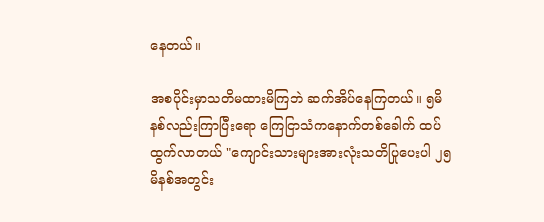နေတယ်။

အစပိုင်းမှာသတိမထားမိကြဘဲ ဆက်အိပ်နေကြတယ်။ ၅မိနစ်လည်းကြာပြီးရော ကြေငြာသံကနောက်တစ်ခေါက် ထပ်ထွက်လာတယ် "ကျောင်းသားများအားလုံးသတိပြုပေးပါ ၂၅မိနစ်အတွင်း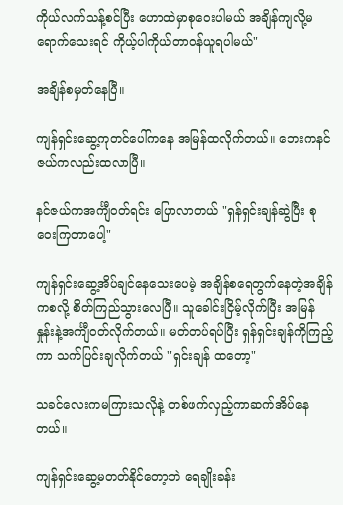ကိုယ်လက်သန့်စင်ပြီး ဟောထဲမှာစုဝေးပါမယ် အချိန်ကျလို့မရောက်သေးရင် ကိုယ့်ပါကိုယ်တာဝန်ယူရပါမယ်"

အချိန်စမှတ်နေပြီ။

ကျန်ရှင်းဆွေ့ကုတင်ပေါ်ကနေ အမြန်ထလိုက်တယ်။ ဘေးကနင်ဇယ်ကလည်းထလာပြီ။

နင်ဇယ်ကအင်္ကျီဝတ်ရင်း ပြောလာတယ် "ရှန်ရှင်းချန်ဆွဲပြီး စုဝေးကြတာပေါ့"

ကျန်ရှင်းဆွေ့အိပ်ချင်နေသေးပေမဲ့ အချိန်စရေတွက်နေတဲ့အချိန်ကစလို့ စိတ်ကြည်သွားလေပြီ။ သူခေါင်းငြိမ့်လိုက်ပြီး အမြန်နှုန်းနဲ့အင်္ကျီဝတ်လိုက်တယ်။ မတ်တပ်ရပ်ပြီး ရှန်ရှင်းချန်ကိုကြည့်ကာ သက်ပြင်းချလိုက်တယ် "ရှင်းချန် ထတော့"

သခင်လေးကမကြားသလိုနဲ့ တစ်ဖက်လှည့်ကာဆက်အိပ်နေတယ်။

ကျန်ရှင်းဆွေ့မတတ်နိုင်တော့ဘဲ ရေချိုးခန်း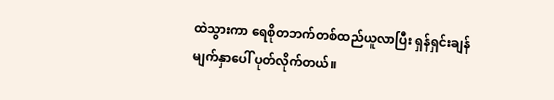ထဲသွားကာ ရေစိုတဘက်တစ်ထည်ယူလာပြီး ရှန်ရှင်းချန်မျက်နှာပေါ် ပုတ်လိုက်တယ်။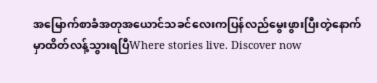အမြောက်စာခံအတုအယောင်သခင်လေးကပြန်လည်မွေးဖွားပြီးတဲ့နောက်မှာထိတ်လန့်သွားရပြီWhere stories live. Discover now